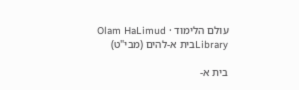עולם הלימוד · Olam HaLimud
Libraryבית א-להים (מבי"ט)

בית א-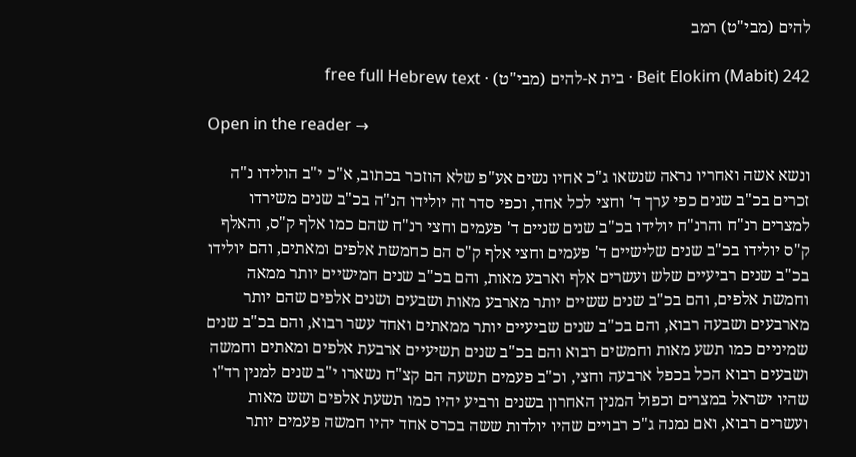להים (מבי"ט) רמב

Beit Elokim (Mabit) 242 · בית א-להים (מבי"ט) · free full Hebrew text

Open in the reader →

ונשא אשה ואחריו נראה שנשאו ג"כ אחיו נשים אע"פ שלא הוזכר בכתוב, א"כ י"ב הולידו נ"ה זכרים בכ"ב שנים כפי ערך ד' וחצי לכל אחד, וכפי סדר זה יולידו הנ"ה בכ"ב שנים משירדו למצרים רנ"ח והרנ"ח יולידו בכ"ב שנים שניים ד' פעמים וחצי רנ"ח שהם כמו אלף ק"ס, והאלף ק"ס יולידו בכ"ב שנים שלישיים ד' פעמים וחצי אלף ק"ס הם כחמשת אלפים ומאתים, והם יולידו בכ"ב שנים רביעיים שלש ועשרים אלף וארבע מאות, והם בכ"ב שנים חמישיים יותר ממאה וחמשת אלפים, והם בכ"ב שנים ששיים יותר מארבע מאות ושבעים ושנים אלפים שהם יותר מארבעים ושבעה רבוא, והם בכ"ב שנים שביעיים יותר ממאתים ואחד עשר רבוא, והם בכ"ב שנים שמיניים כמו תשע מאות וחמשים רבוא והם בכ"ב שנים תשיעיים ארבעת אלפים ומאתים וחמשה ושבעים רבוא הכל בכפל ארבעה וחצי, וכ"ב פעמים תשעה הם קצ"ח נשארו י"ב שנים למנין רד"ו שהיו ישראל במצרים וכפול המנין האחרון בשנים ורביע יהיו כמו תשעת אלפים ושש מאות ועשרים רבוא, ואם נמנה ג"כ רבויים שהיו יולדות ששה בכרס אחד יהיו חמשה פעמים יותר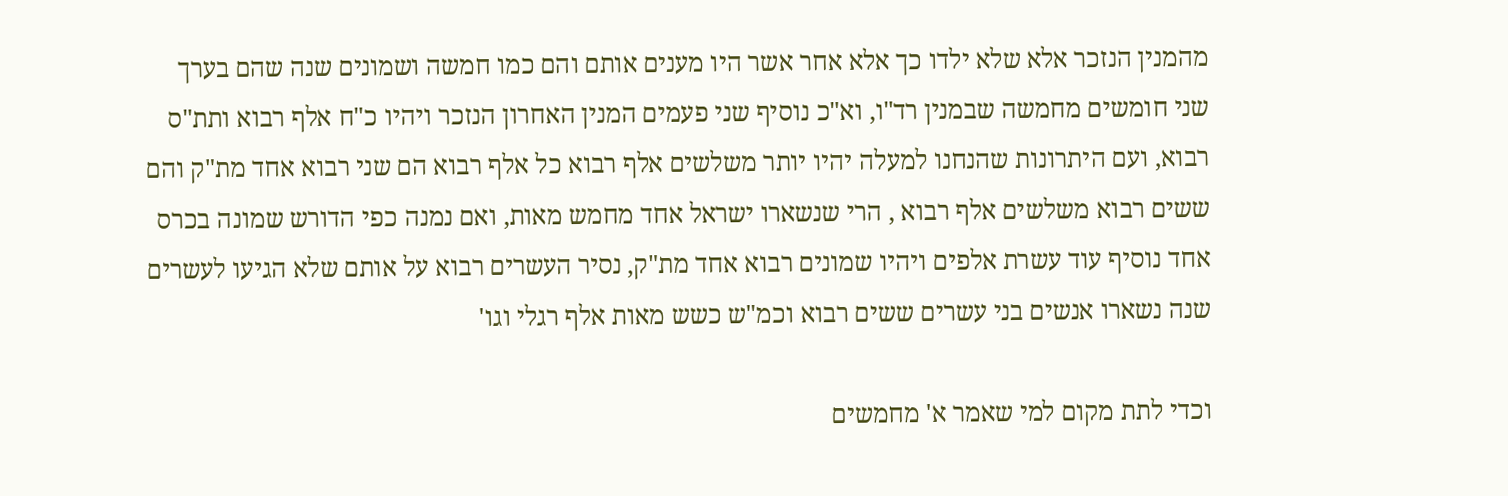מהמנין הנזכר אלא שלא ילדו כך אלא אחר אשר היו מענים אותם והם כמו חמשה ושמונים שנה שהם בערך שני חומשים מחמשה שבמנין רד"ו, וא"כ נוסיף שני פעמים המנין האחרון הנזכר ויהיו כ"ח אלף רבוא ותת"ס רבוא, ועם היתרונות שהנחנו למעלה יהיו יותר משלשים אלף רבוא כל אלף רבוא הם שני רבוא אחד מת"ק והם ששים רבוא משלשים אלף רבוא , הרי שנשארו ישראל אחד מחמש מאות, ואם נמנה כפי הדורש שמונה בכרס אחד נוסיף עוד עשרת אלפים ויהיו שמונים רבוא אחד מת"ק, נסיר העשרים רבוא על אותם שלא הגיעו לעשרים שנה נשארו אנשים בני עשרים ששים רבוא וכמ"ש כשש מאות אלף רגלי וגו'

וכדי לתת מקום למי שאמר א' מחמשים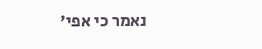נאמר כי אפי'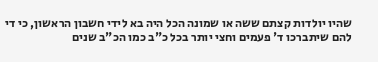שהיו יולדות קצתם ששה או שמונה הכל היה בא לידי חשבון הראשון, כי די להם שיתברכו ד' פעמים וחצי יותר בכל כ"ב כמו הכ"ב שנים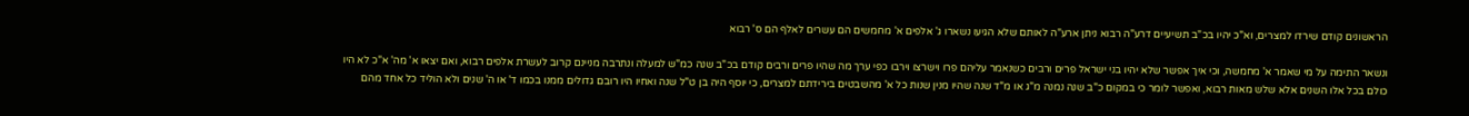הראשונים קודם שירדו למצרים, וא"כ יהיו בכ"ב תשיעיים דרע"ה רבוא ניתן ארע"ה לאותם שלא הגיעו נשארו ג' אלפים א' מחמשים הם עשרים לאלף הם ס' רבוא

ונשאר התימה על מי שאמר א' מחמשה, וכי איך אפשר שלא יהיו בני ישראל פרים ורבים כשנאמר עליהם פרו וישרצו וירבו כפי ערך מה שהיו פרים ורבים קודם בכ"ב שנה כמ"ש למעלה ונתרבה מניינם קרוב לעשרת אלפים רבוא, ואם יצאו א' מה' א"כ לא היו כולם בכל אלו השנים אלא שלש מאות רבוא, ואפשר לומר כי במקום כ"ב שנה נמנה מ"ג או מ"ד שנה שהיו מנין שנות כל א' מהשבטים בירידתם למצרים, כי יוסף היה בן ט"ל שנה ואחיו היו רובם גדולים ממנו בכמו ד' או ה' שנים ולא הוליד כל אחד מהם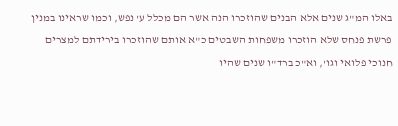באלו המ"ג שנים אלא הבנים שהוזכרו הנה אשר הם מכלל ע' נפש, וכמו שראינו במנין פרשת פנחס שלא הוזכרו משפחות השבטים כ"א אותם שהוזכרו בירידתם למצרים חנוכי פלואי וגו', וא"כ ברד"ו שנים שהיו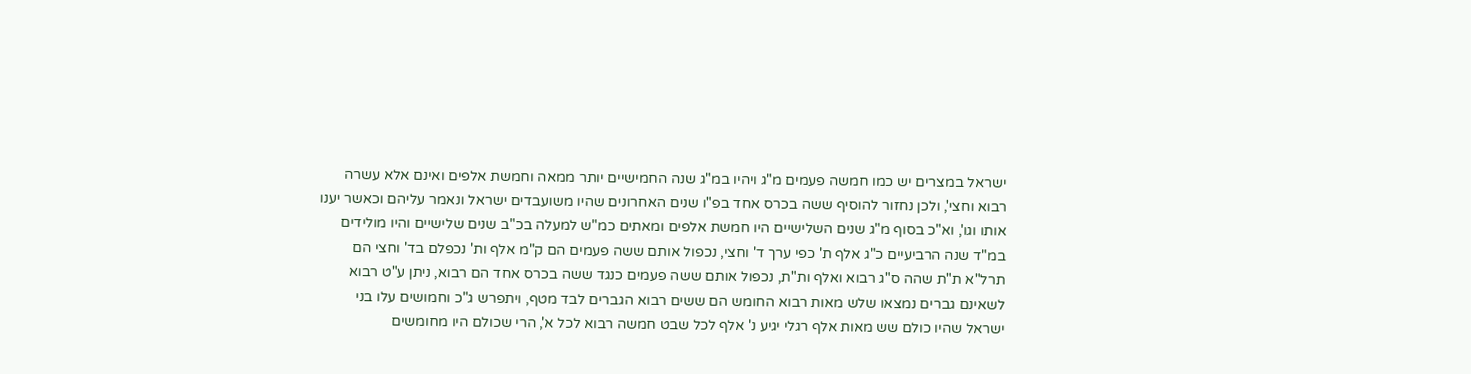ישראל במצרים יש כמו חמשה פעמים מ"ג ויהיו במ"ג שנה החמישיים יותר ממאה וחמשת אלפים ואינם אלא עשרה רבוא וחצי', ולכן נחזור להוסיף ששה בכרס אחד בפ"ו שנים האחרונים שהיו משועבדים ישראל ונאמר עליהם וכאשר יענו אותו וגו', וא"כ בסוף מ"ג שנים השלישיים היו חמשת אלפים ומאתים כמ"ש למעלה בכ"ב שנים שלישיים והיו מולידים במ"ד שנה הרביעיים כ"ג אלף ת' כפי ערך ד' וחצי, נכפול אותם ששה פעמים הם ק"מ אלף ות' נכפלם בד' וחצי הם תרל"א ת"ת שהה ס"ג רבוא ואלף ות"ת, נכפול אותם ששה פעמים כנגד ששה בכרס אחד הם רבוא, ניתן ע"ט רבוא לשאינם גברים נמצאו שלש מאות רבוא החומש הם ששים רבוא הגברים לבד מטף, ויתפרש ג"כ וחמושים עלו בני ישראל שהיו כולם שש מאות אלף רגלי יגיע נ' אלף לכל שבט חמשה רבוא לכל א', הרי שכולם היו מחומשים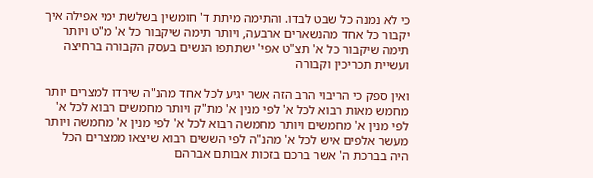כי לא נמנה כל שבט לבדו. והתימה מיתת ד' חומשין בשלשת ימי אפילה איך יקבור כל אחד מהנשארים ארבעה, ויותר תימה שיקבור כל א' מ"ט ויותר תימה שיקבור כל א' תצ"ט אפי' ישתתפו הנשים בעסק הקבורה ברחיצה ועשיית תכריכין וקבורה

ואין ספק כי הריבוי הרב הזה אשר יגיע לכל אחד מהנ"ה שירדו למצרים יותר מחמש מאות רבוא לכל א' לפי מנין א' מת"ק ויותר מחמשים רבוא לכל א' לפי מנין א' מחמשים ויותר מחמשה רבוא לכל א' לפי מנין א' מחמשה ויותר מעשר אלפים איש לכל א' מהנ"ה לפי הששים רבוא שיצאו ממצרים הכל היה בברכת ה' אשר ברכם בזכות אבותם אברהם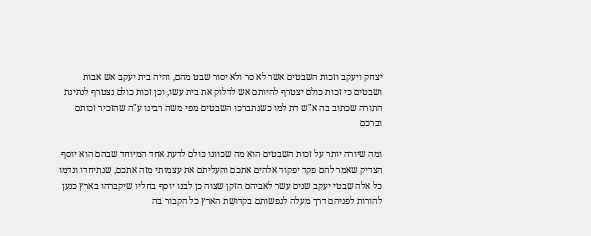יצחק ויעקב וזכות השבטים אשר לא סר ולא יסור שבט מהם, והיה בית יעקב אש אבות ושבטים כי זכות כולם יצטרף להיותם אש לדלוק את בית עשו, וכן זכות כולם נצטרף לנתינת התורה שכתוב בה א"ש דת למו כשנתברכו השבטים מפי משה רבינו ע"ה שהזכיר זכותם וברכם

ומה שיורה יותר על זכות השבטים הוא מה שכוונו כולם לדעת אחד המיוחד שבהם הוא יוסף הצדיק שאמר להם פקד יפקוד אלהים אתכם והעליתם את עצמותי מזה אתכם, שנתיחדו ונדמו כל אלה שבטי יעקב שנים עשר לאביהם הזקן שצוה כן לבנו יוסף בחליו שיקברהו בארץ כנען להורות לפניהם דרך מעלה לנפשותם בקדושת הארץ כל הקבור בה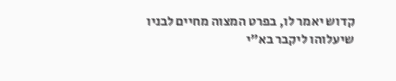קדוש יאמר לו, בפרט המצוה מחיים לבניו שיעלוהו ליקבר בא"י